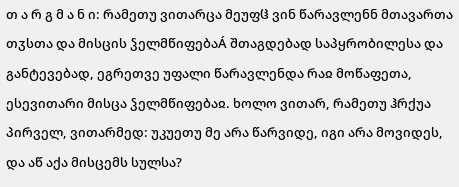თ ა რ გ მ ა ნ ი: რამეთუ ვითარცა მეუფჱ ვინ წარავლენნ მთავართა თჳსთა და მისცის ჴელმწიფებაÁ შთაგდებად საპყრობილესა და განტევებად, ეგრეთვე უფალი წარავლენდა რაჲ მოწაფეთა, ესევითარი მისცა ჴელმწიფებაჲ. ხოლო ვითარ, რამეთუ ჰრქუა პირველ, ვითარმედ: უკუეთუ მე არა წარვიდე, იგი არა მოვიდეს, და აწ აქა მისცემს სულსა?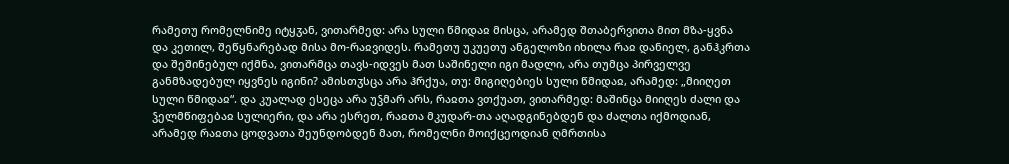რამეთუ რომელნიმე იტყჳან, ვითარმედ: არა სული წმიდაჲ მისცა, არამედ შთაბერვითა მით მზა-ყვნა და კეთილ, შეწყნარებად მისა მო-რაჲვიდეს. რამეთუ უკუეთუ ანგელოზი იხილა რაჲ დანიელ, განჰკრთა და შეშინებულ იქმნა, ვითარმცა თავს-იდვეს მათ საშინელი იგი მადლი, არა თუმცა პირველვე განმზადებულ იყვნეს იგინი? ამისთჳსცა არა ჰრქუა, თუ: მიგიღებიეს სული წმიდაჲ, არამედ: „მიიღეთ სული წმიდაჲ“. და კუალად ესეცა არა უჴმარ არს, რაჲთა ვთქუათ, ვითარმედ: მაშინცა მიიღეს ძალი და ჴელმწიფებაჲ სულიერი, და არა ესრეთ, რაჲთა მკუდარ-თა აღადგინებდენ და ძალთა იქმოდიან, არამედ რაჲთა ცოდვათა შეუნდობდენ მათ, რომელნი მოიქცეოდიან ღმრთისა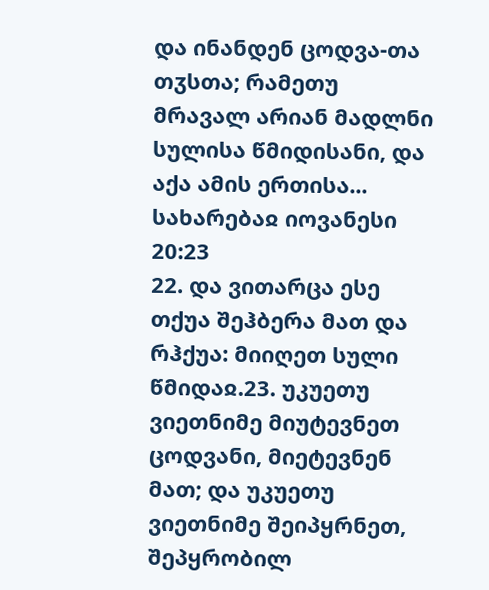და ინანდენ ცოდვა-თა თჳსთა; რამეთუ მრავალ არიან მადლნი სულისა წმიდისანი, და აქა ამის ერთისა...
სახარებაჲ იოვანესი 20:23
22. და ვითარცა ესე თქუა შეჰბერა მათ და რჰქუა: მიიღეთ სული წმიდაჲ.23. უკუეთუ ვიეთნიმე მიუტევნეთ ცოდვანი, მიეტევნენ მათ; და უკუეთუ ვიეთნიმე შეიპყრნეთ, შეპყრობილ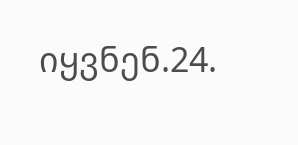იყვნენ.24.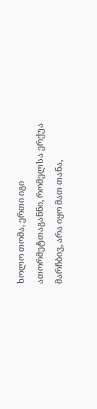ხოლო თომა, ერთი იგი ათორმეტთაგანნი, რომელსა ერქუა მარჩბივ, არა იყო მათ თანა,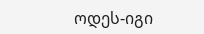ოდეს-იგი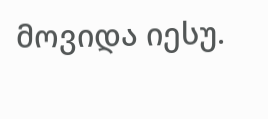მოვიდა იესუ.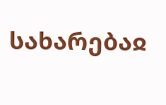სახარებაჲ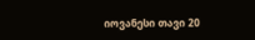იოვანესი თავი 20